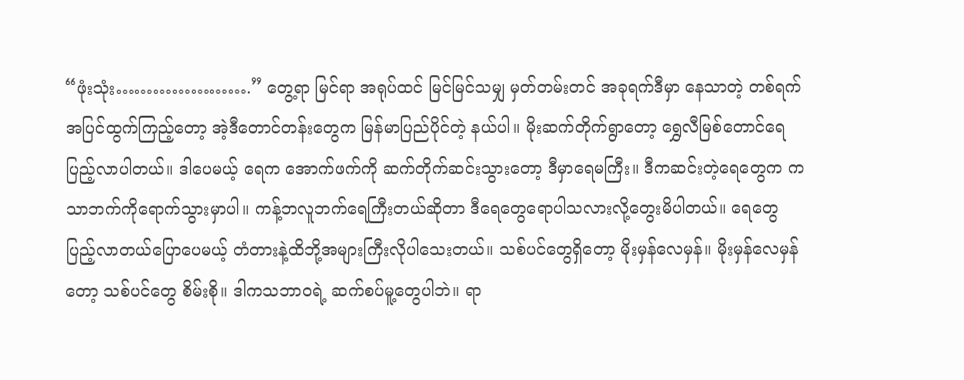“ဖုံးသုံး………………….” တွေ့ရာ မြင်ရာ အရုပ်ထင် မြင်မြင်သမျှ မှတ်တမ်းတင် အခုရက်ဒီမှာ နေသာတဲ့ တစ်ရက် အပြင်ထွက်ကြည့်တော့ အဲ့ဒီတောင်တန်းတွေက မြန်မာပြည်ပိုင်တဲ့ နယ်ပါ။ မိုးဆက်တိုက်ရွာတော့ ရွှေလီမြစ်တောင်ရေပြည့်လာပါတယ်။ ဒါပေမယ့် ရေက အောက်ဖက်ကို ဆက်တိုက်ဆင်းသွားတော့ ဒီမှာရေမကြီး။ ဒီကဆင်းတဲ့ရေတွေက ကသာဘက်ကိုရောက်သွားမှာပါ။ ကန့်ဘလူဘက်ရေကြီးတယ်ဆိုတာ ဒီရေတွေရောပါသလားလို့တွေးမိပါတယ်။ ရေတွေပြည့်လာတယ်ပြောပေမယ့် တံတားနဲ့ထိဘို့အများကြီးလိုပါသေးတယ်။ သစ်ပင်တွေရှိတော့ မိုးမှန်လေမှန်။ မိုးမှန်လေမှန်တော့ သစ်ပင်တွေ စိမ်းစို။ ဒါကသဘာဝရဲ့ ဆက်စပ်မူ့တွေပါဘဲ။ ရာ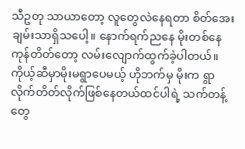သီဥတု သာယာတော့ လူတွေလဲနေရတာ စိတ်အေးချမ်းသာရှိသပေါ့။ နောက်ရက်ညနေ မိုးတစ်နေကုန်တိတ်တော့ လမ်းလျောက်ထွက်ခဲ့ပါတယ်။ ကိုယ့်ဆီမှာမိုးမရွာပေမယ့် ဟိုဘက်မှ မိုးက ရွာလိုက်တိတ်လိုက်ဖြစ်နေတယ်ထင်ပါရဲ့ သက်တန့်တွေ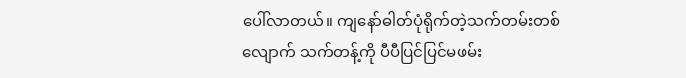ပေါ်လာတယ်။ ကျနော်ဓါတ်ပုံရိုက်တဲ့သက်တမ်းတစ်လျောက် သက်တန့်ကို ပီပီပြင်ပြင်မဖမ်း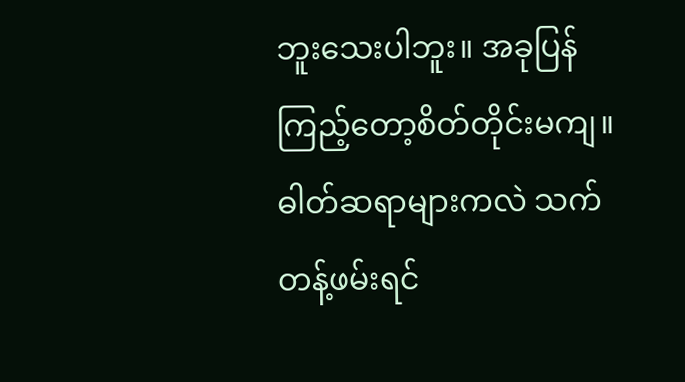ဘူးသေးပါဘူး။ အခုပြန်ကြည့်တော့စိတ်တိုင်းမကျ။ ဓါတ်ဆရာများကလဲ သက်တန့်ဖမ်းရင်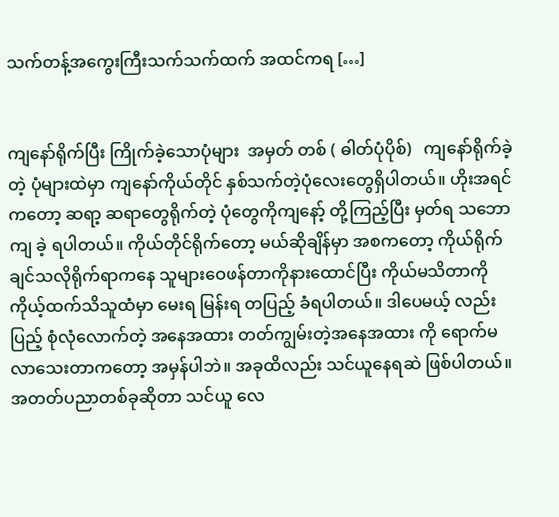သက်တန့်အကွေးကြီးသက်သက်ထက် အထင်ကရ […]


ကျနော်ရိုက်ပြီး ကြိုက်ခဲ့သောပုံများ  အမှတ် တစ် ( ဓါတ်ပုံပိုစ်)   ကျနော်ရိုက်ခဲ့တဲ့ ပုံများထဲမှာ ကျနော်ကိုယ်တိုင် နှစ်သက်တဲ့ပုံလေးတွေရှိပါတယ်။ ဟိုးအရင်ကတော့ ဆရာ့ ဆရာတွေရိုက်တဲ့ ပုံတွေကိုကျနော့် တို့ကြည့်ပြီး မှတ်ရ သဘောကျ ခဲ့ ရပါတယ်။ ကိုယ်တိုင်ရိုက်တော့ မယ်ဆိုချိန်မှာ အစကတော့ ကိုယ်ရိုက်ချင်သလိုရိုက်ရာကနေ သူများဝေဖန်တာကိုနားထောင်ပြီး ကိုယ်မသိတာကို ကိုယ့်ထက်သိသူထံမှာ မေးရ မြန်းရ တပြည့် ခံရပါတယ်။ ဒါပေမယ့် လည်း ပြည့် စုံလုံလောက်တဲ့ အနေအထား တတ်ကျွမ်းတဲ့အနေအထား ကို ရောက်မလာသေးတာကတော့ အမှန်ပါဘဲ။ အခုထိလည်း သင်ယူနေရဆဲ ဖြစ်ပါတယ်။ အတတ်ပညာတစ်ခုဆိုတာ သင်ယူ လေ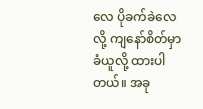လေ ပိုခက်ခဲလေ လို့ ကျနော်စိတ်မှာ ခံယူလို့ ထားပါတယ်။ အခု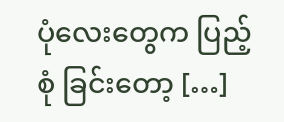ပုံလေးတွေက ပြည့်စုံ ခြင်းတော့ […]